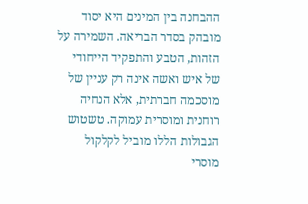ההבחנה בין המינים היא יסוד מובהק בסדר הבריאה. השמירה על הזהות, הטבע והתפקיד הייחודי של איש ואשה אינה רק עניין של מוסכמה חברתית, אלא הנחיה רוחנית ומוסרית עמוקה. טשטוש הגבולות הללו מוביל לקלקול מוסרי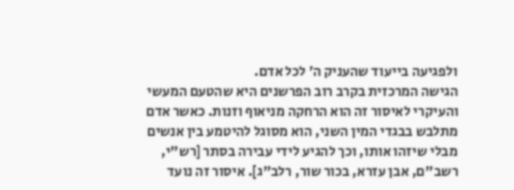ולפגיעה בייעוד שהעניק ה׳ לכל אדם.
הגישה המרכזית בקרב רוב הפרשנים היא שהטעם המעשי והעיקרי לאיסור זה הוא הרחקה מניאוף וזנות. כאשר אדם מתלבש בבגדי המין השני, הוא מסוגל להיטמע בין אנשים מבלי שיזהו אותו, וכך להגיע לידי עבירה בסתר [רש"י, רשב"ם, אבן עזרא, בכור שור, רלב"ג]. איסור זה נועד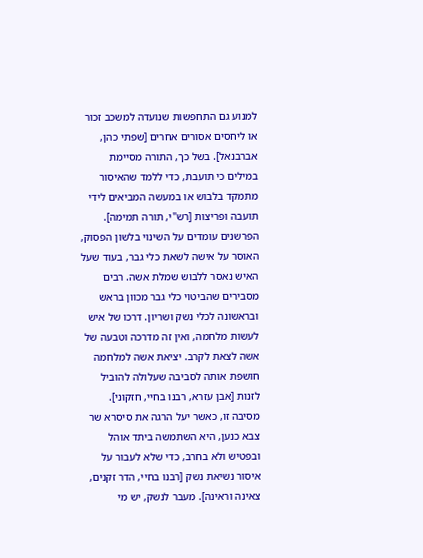למנוע גם התחפשות שנועדה למשכב זכור או ליחסים אסורים אחרים [שפתי כהן, אברבנאל]. בשל כך, התורה מסיימת במילים כי תועבת, כדי ללמד שהאיסור מתמקד בלבוש או במעשה המביאים לידי תועבה ופריצות [רש"י, תורה תמימה].
הפרשנים עומדים על השינוי בלשון הפסוק, האוסר על אישה לשאת כלי גבר, בעוד שעל האיש נאסר ללבוש שמלת אשה. רבים מסבירים שהביטוי כלי גבר מכוון בראש ובראשונה לכלי נשק ושריון. דרכו של איש לעשות מלחמה, ואין זה מדרכה וטבעה של אשה לצאת לקרב. יציאת אשה למלחמה חושפת אותה לסביבה שעלולה להוביל לזנות [אבן עזרא, רבנו בחיי, חזקוני]. מסיבה זו, כאשר יעל הרגה את סיסרא שר צבא כנען, היא השתמשה ביתד אוהל ובפטיש ולא בחרב, כדי שלא לעבור על איסור נשיאת נשק [רבנו בחיי, הדר זקנים, צאינה וראינה]. מעבר לנשק, יש מי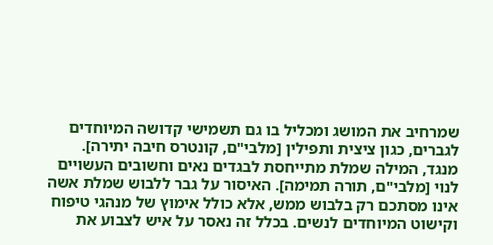שמרחיב את המושג ומכליל בו גם תשמישי קדושה המיוחדים לגברים, כגון ציצית ותפילין [מלבי"ם, קונטרס חיבה יתירה].
מנגד, המילה שמלת מתייחסת לבגדים נאים וחשובים העשויים לנוי [מלבי"ם, תורה תמימה]. האיסור על גבר ללבוש שמלת אשה אינו מסתכם רק בלבוש ממש, אלא כולל אימוץ של מנהגי טיפוח וקישוט המיוחדים לנשים. בכלל זה נאסר על איש לצבוע את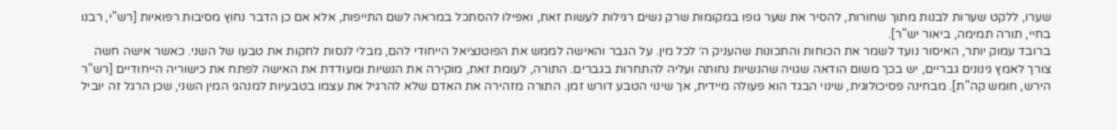שערו, ללקט שערות לבנות מתוך שחורות, להסיר את שער גופו במקומות שרק נשים רגילות לעשות זאת, ואפילו להסתכל במראה לשם התייפות, אלא אם כן הדבר נחוץ מסיבות רפואיות [רש"י, רבנו בחיי, תורה תמימה, ביאור יש"ר].
ברובד עמוק יותר, האיסור נועד לשמר את הכוחות והתכונות שהעניק ה׳ לכל מין. על הגבר והאישה לממש את הפוטנציאל הייחודי להם, מבלי לנסות לחקות את טבעו של השני. כאשר אישה חשה צורך לאמץ גינונים גבריים, יש בכך משום הודאה שגויה שהנשיות נחותה ועליה להתחרות בגברים. התורה, לעומת זאת, מוקירה את הנשיות ומעודדת את האישה לפתח את כישוריה הייחודיים [רש"ר הירש, חומש קה"ת]. מבחינה פסיכולוגית, שינוי הבגד הוא פעולה מיידית, אך שינוי הטבע דורש זמן. התורה מזהירה את האדם שלא להרגיל את עצמו בטבעיות למנהגי המין השני, שכן הרגל זה יוביל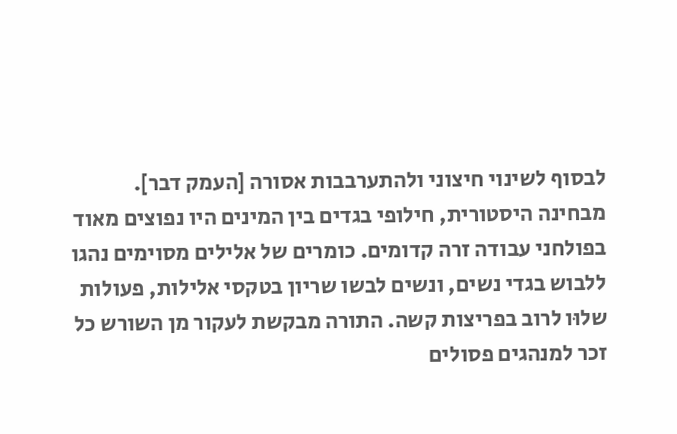לבסוף לשינוי חיצוני ולהתערבבות אסורה [העמק דבר].
מבחינה היסטורית, חילופי בגדים בין המינים היו נפוצים מאוד בפולחני עבודה זרה קדומים. כומרים של אלילים מסוימים נהגו ללבוש בגדי נשים, ונשים לבשו שריון בטקסי אלילות, פעולות שלוּו לרוב בפריצות קשה. התורה מבקשת לעקור מן השורש כל זכר למנהגים פסולים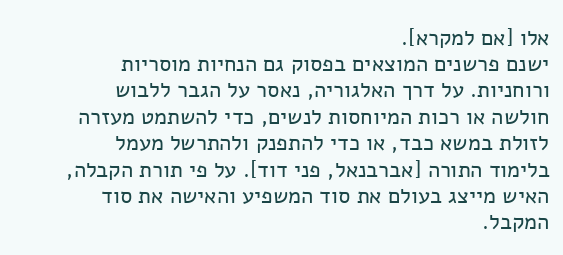אלו [אם למקרא].
ישנם פרשנים המוצאים בפסוק גם הנחיות מוסריות ורוחניות. על דרך האלגוריה, נאסר על הגבר ללבוש חולשה או רכות המיוחסות לנשים, כדי להשתמט מעזרה לזולת במשא כבד, או כדי להתפנק ולהתרשל מעמל בלימוד התורה [אברבנאל, פני דוד]. על פי תורת הקבלה, האיש מייצג בעולם את סוד המשפיע והאישה את סוד המקבל.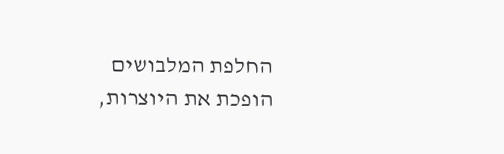החלפת המלבושים הופכת את היוצרות,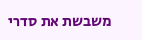משבשת את סדרי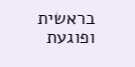בראשית ופוגעת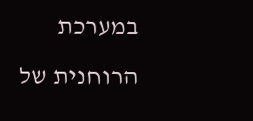במערכת הרוחנית של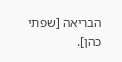הבריאה [שפתי כהן].